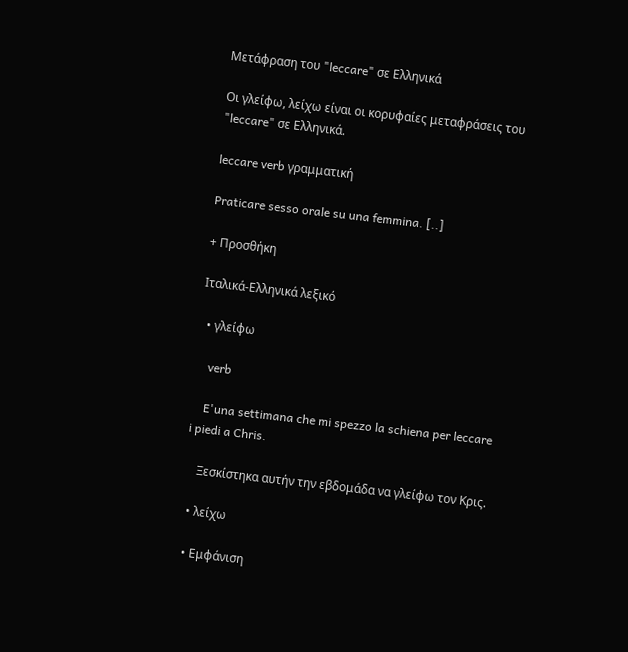Μετάφραση του "leccare" σε Ελληνικά

Οι γλείφω, λείχω είναι οι κορυφαίες μεταφράσεις του "leccare" σε Ελληνικά.

leccare verb γραμματική

Praticare sesso orale su una femmina. [..]

+ Προσθήκη

Ιταλικά-Ελληνικά λεξικό

  • γλείφω

    verb

    E'una settimana che mi spezzo la schiena per leccare i piedi a Chris.

    Ξεσκίστηκα αυτήν την εβδομάδα να γλείφω τον Κρις.

  • λείχω

  • Εμφάνιση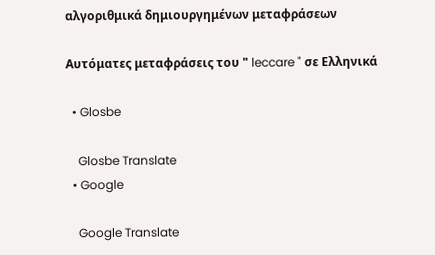αλγοριθμικά δημιουργημένων μεταφράσεων

Αυτόματες μεταφράσεις του " leccare " σε Ελληνικά

  • Glosbe

    Glosbe Translate
  • Google

    Google Translate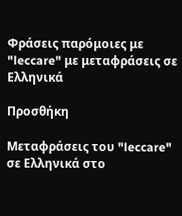Φράσεις παρόμοιες με "leccare" με μεταφράσεις σε Ελληνικά

Προσθήκη

Μεταφράσεις του "leccare" σε Ελληνικά στο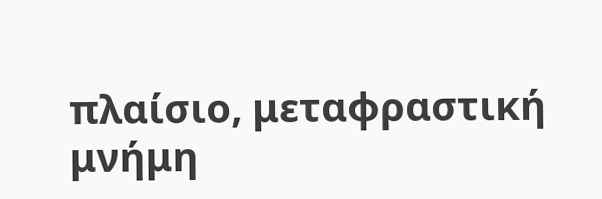πλαίσιο, μεταφραστική μνήμη